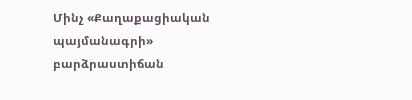Մինչ «Քաղաքացիական պայմանագրի» բարձրաստիճան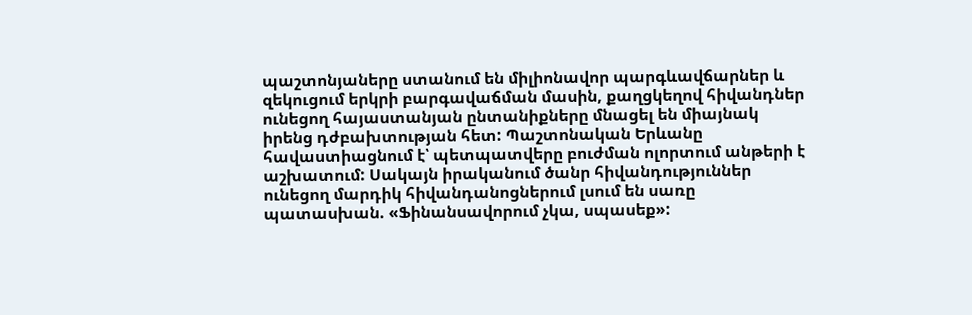պաշտոնյաները ստանում են միլիոնավոր պարգևավճարներ և զեկուցում երկրի բարգավաճման մասին, քաղցկեղով հիվանդներ ունեցող հայաստանյան ընտանիքները մնացել են միայնակ իրենց դժբախտության հետ: Պաշտոնական Երևանը հավաստիացնում է՝ պետպատվերը բուժման ոլորտում անթերի է աշխատում: Սակայն իրականում ծանր հիվանդություններ ունեցող մարդիկ հիվանդանոցներում լսում են սառը պատասխան. «Ֆինանսավորում չկա, սպասեք»: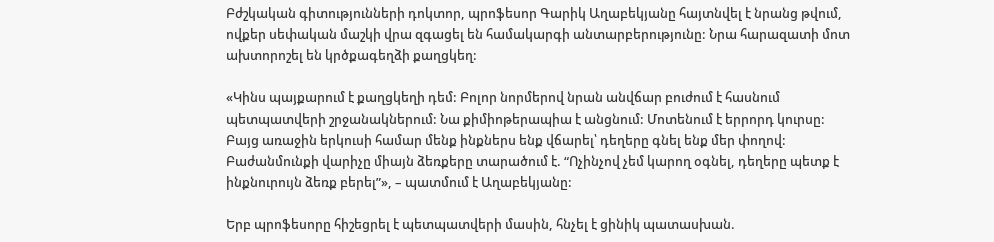Բժշկական գիտությունների դոկտոր, պրոֆեսոր Գարիկ Աղաբեկյանը հայտնվել է նրանց թվում, ովքեր սեփական մաշկի վրա զգացել են համակարգի անտարբերությունը: Նրա հարազատի մոտ ախտորոշել են կրծքագեղձի քաղցկեղ:

«Կինս պայքարում է քաղցկեղի դեմ: Բոլոր նորմերով նրան անվճար բուժում է հասնում պետպատվերի շրջանակներում: Նա քիմիոթերապիա է անցնում: Մոտենում է երրորդ կուրսը: Բայց առաջին երկուսի համար մենք ինքներս ենք վճարել՝ դեղերը գնել ենք մեր փողով: Բաժանմունքի վարիչը միայն ձեռքերը տարածում է. “Ոչինչով չեմ կարող օգնել, դեղերը պետք է ինքնուրույն ձեռք բերել”», – պատմում է Աղաբեկյանը:

Երբ պրոֆեսորը հիշեցրել է պետպատվերի մասին, հնչել է ցինիկ պատասխան.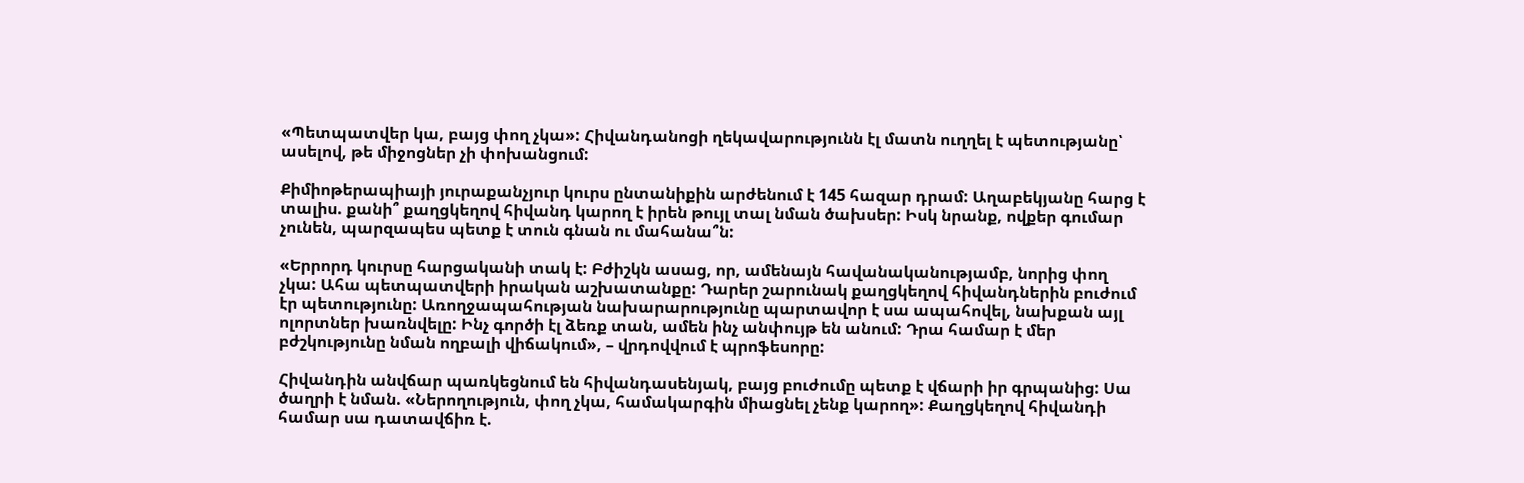«Պետպատվեր կա, բայց փող չկա»: Հիվանդանոցի ղեկավարությունն էլ մատն ուղղել է պետությանը՝ ասելով, թե միջոցներ չի փոխանցում:

Քիմիոթերապիայի յուրաքանչյուր կուրս ընտանիքին արժենում է 145 հազար դրամ: Աղաբեկյանը հարց է տալիս. քանի՞ քաղցկեղով հիվանդ կարող է իրեն թույլ տալ նման ծախսեր: Իսկ նրանք, ովքեր գումար չունեն, պարզապես պետք է տուն գնան ու մահանա՞ն:

«Երրորդ կուրսը հարցականի տակ է: Բժիշկն ասաց, որ, ամենայն հավանականությամբ, նորից փող չկա: Ահա պետպատվերի իրական աշխատանքը: Դարեր շարունակ քաղցկեղով հիվանդներին բուժում էր պետությունը: Առողջապահության նախարարությունը պարտավոր է սա ապահովել, նախքան այլ ոլորտներ խառնվելը: Ինչ գործի էլ ձեռք տան, ամեն ինչ անփույթ են անում: Դրա համար է մեր բժշկությունը նման ողբալի վիճակում», – վրդովվում է պրոֆեսորը:

Հիվանդին անվճար պառկեցնում են հիվանդասենյակ, բայց բուժումը պետք է վճարի իր գրպանից: Սա ծաղրի է նման. «Ներողություն, փող չկա, համակարգին միացնել չենք կարող»: Քաղցկեղով հիվանդի համար սա դատավճիռ է.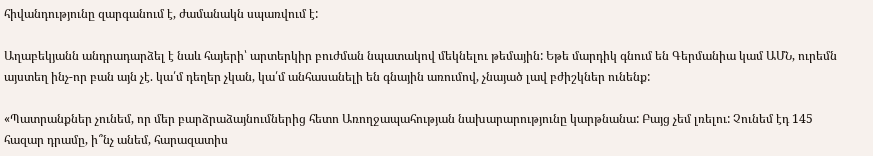հիվանդությունը զարգանում է, ժամանակն սպառվում է:

Աղաբեկյանն անդրադարձել է նաև հայերի՝ արտերկիր բուժման նպատակով մեկնելու թեմային: Եթե մարդիկ գնում են Գերմանիա կամ ԱՄՆ, ուրեմն այստեղ ինչ-որ բան այն չէ. կա՛մ դեղեր չկան, կա՛մ անհասանելի են գնային առումով, չնայած լավ բժիշկներ ունենք:

«Պատրանքներ չունեմ, որ մեր բարձրաձայնումներից հետո Առողջապահության նախարարությունը կարթնանա: Բայց չեմ լռելու: Չունեմ էդ 145 հազար դրամը, ի՞նչ անեմ, հարազատիս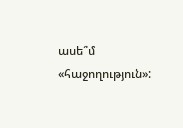ասե՞մ «հաջողություն»: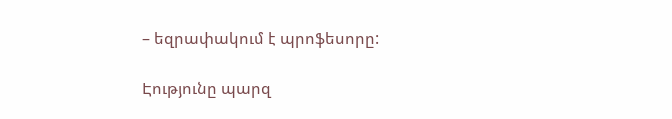– եզրափակում է պրոֆեսորը:

Էությունը պարզ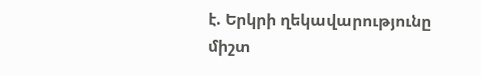է. Երկրի ղեկավարությունը միշտ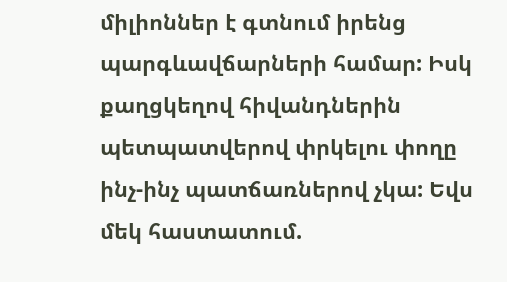միլիոններ է գտնում իրենց պարգևավճարների համար: Իսկ քաղցկեղով հիվանդներին պետպատվերով փրկելու փողը ինչ-ինչ պատճառներով չկա: Եվս մեկ հաստատում.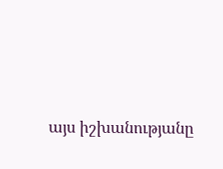այս իշխանությանը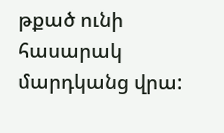թքած ունի հասարակ մարդկանց վրա: